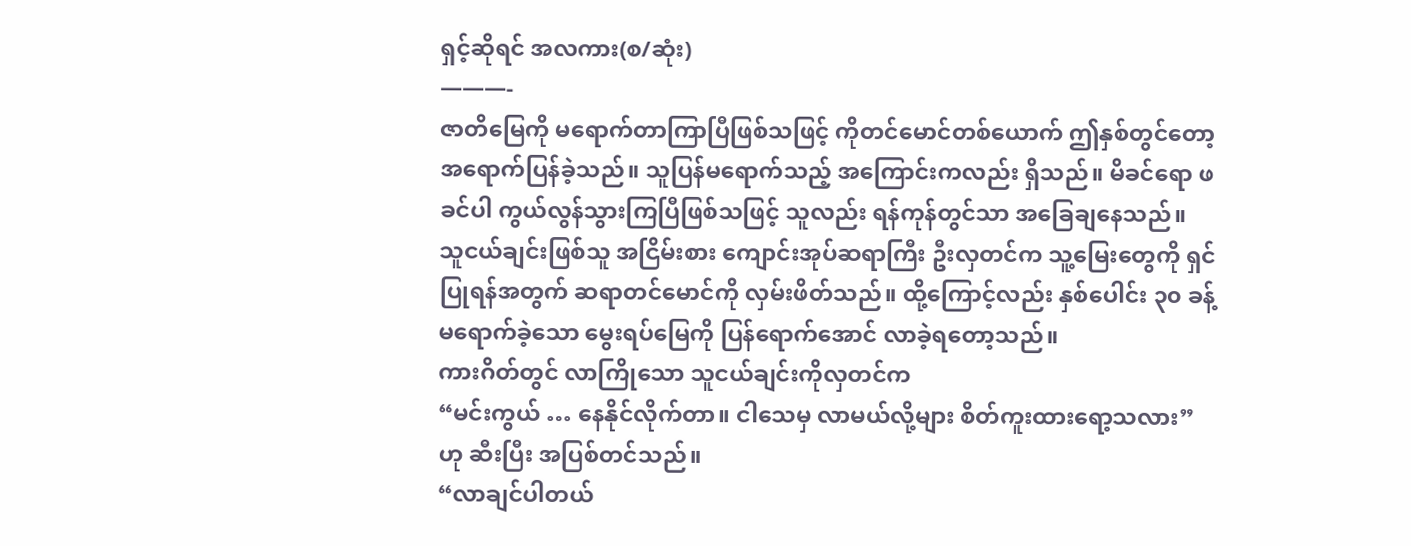ရှင့်ဆိုရင် အလကား(စ/ဆုံး)
———-
ဇာတိမြေကို မရောက်တာကြာပြီဖြစ်သဖြင့် ကိုတင်မောင်တစ်ယောက် ဤနှစ်တွင်တော့ အရောက်ပြန်ခဲ့သည်။ သူပြန်မရောက်သည့် အကြောင်းကလည်း ရှိသည်။ မိခင်ရော ဖခင်ပါ ကွယ်လွန်သွားကြပြီဖြစ်သဖြင့် သူလည်း ရန်ကုန်တွင်သာ အခြေချနေသည်။
သူငယ်ချင်းဖြစ်သူ အငြိမ်းစား ကျောင်းအုပ်ဆရာကြီး ဦးလှတင်က သူ့မြေးတွေကို ရှင်ပြုရန်အတွက် ဆရာတင်မောင်ကို လှမ်းဖိတ်သည်။ ထို့ကြောင့်လည်း နှစ်ပေါင်း ၃၀ ခန့် မရောက်ခဲ့သော မွေးရပ်မြေကို ပြန်ရောက်အောင် လာခဲ့ရတော့သည်။
ကားဂိတ်တွင် လာကြိုသော သူငယ်ချင်းကိုလှတင်က
“မင်းကွယ် … နေနိုင်လိုက်တာ။ ငါသေမှ လာမယ်လို့များ စိတ်ကူးထားရော့သလား” ဟု ဆီးပြီး အပြစ်တင်သည်။
“လာချင်ပါတယ်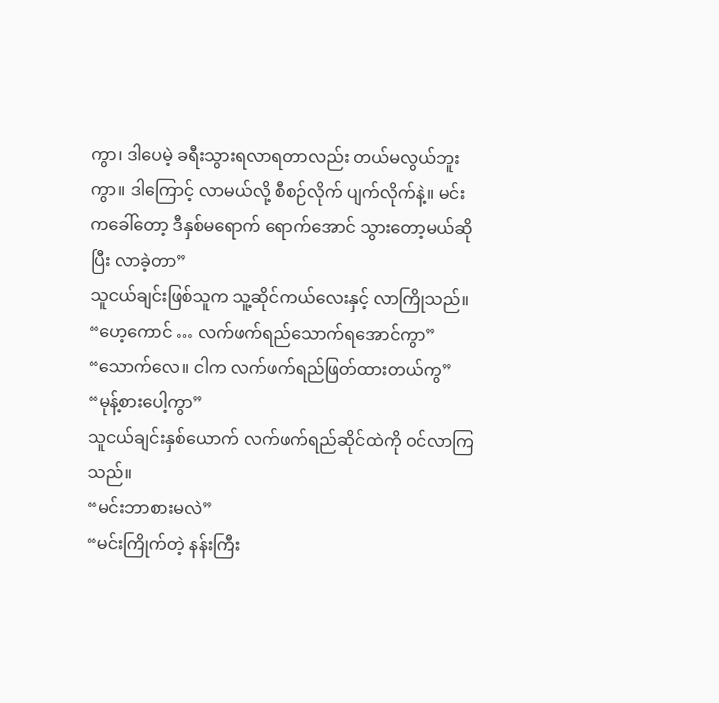ကွာ၊ ဒါပေမဲ့ ခရီးသွားရလာရတာလည်း တယ်မလွယ်ဘူးကွာ။ ဒါကြောင့် လာမယ်လို့ စီစဉ်လိုက် ပျက်လိုက်နဲ့။ မင်းကခေါ်တော့ ဒီနှစ်မရောက် ရောက်အောင် သွားတော့မယ်ဆိုပြီး လာခဲ့တာ”
သူငယ်ချင်းဖြစ်သူက သူ့ဆိုင်ကယ်လေးနှင့် လာကြိုသည်။
“ဟေ့ကောင် … လက်ဖက်ရည်သောက်ရအောင်ကွာ”
“သောက်လေ။ ငါက လက်ဖက်ရည်ဖြတ်ထားတယ်ကွ”
“မုန့်စားပေါ့ကွာ”
သူငယ်ချင်းနှစ်ယောက် လက်ဖက်ရည်ဆိုင်ထဲကို ဝင်လာကြသည်။
“မင်းဘာစားမလဲ”
“မင်းကြိုက်တဲ့ နန်းကြီး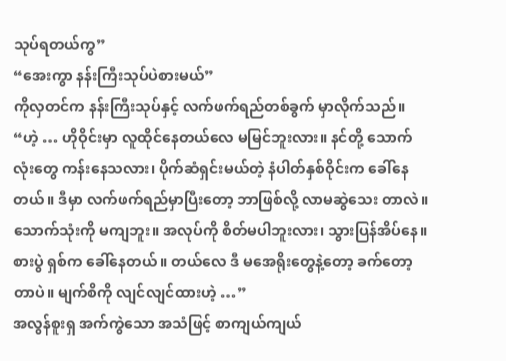သုပ်ရတယ်ကွ”
“အေးကွာ နန်းကြီးသုပ်ပဲစားမယ်”
ကိုလှတင်က နန်းကြီးသုပ်နှင့် လက်ဖက်ရည်တစ်ခွက် မှာလိုက်သည်။
“ဟဲ့ … ဟိုဝိုင်းမှာ လူထိုင်နေတယ်လေ မမြင်ဘူးလား။ နင်တို့ သောက်လုံးတွေ ကန်းနေသလား၊ ပိုက်ဆံရှင်းမယ်တဲ့ နံပါတ်နှစ်ဝိုင်းက ခေါ်နေတယ်။ ဒီမှာ လက်ဖက်ရည်မှာပြီးတော့ ဘာဖြစ်လို့ လာမဆွဲသေး တာလဲ။ သောက်သုံးကို မကျဘူး။ အလုပ်ကို စိတ်မပါဘူးလား၊ သွားပြန်အိပ်နေ။ စားပွဲ ရှစ်က ခေါ်နေတယ်။ တယ်လေ ဒီ မအေရိုးတွေနဲ့တော့ ခက်တော့တာပဲ။ မျက်စိကို လျင်လျင်ထားဟဲ့ …”
အလွန်စူးရှ အက်ကွဲသော အသံဖြင့် စာကျယ်ကျယ်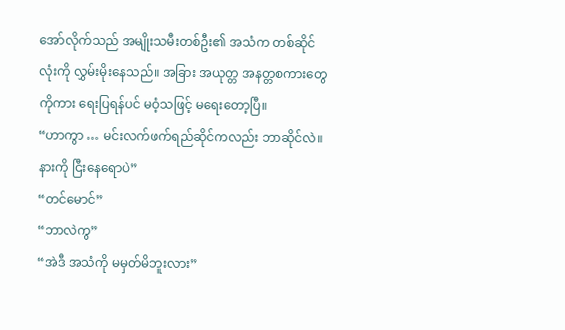အော်လိုက်သည် အမျိုးသမီးတစ်ဦး၏ အသံက တစ်ဆိုင်လုံးကို လွှမ်းမိုးနေသည်။ အခြား အယုတ္တ အနတ္တစကားတွေကိုကား ရေးပြရန်ပင် မဝံ့သဖြင့် မရေးတော့ပြီ။
“ဟာကွာ … မင်းလက်ဖက်ရည်ဆိုင်ကလည်း ဘာဆိုင်လဲ။ နားကို ငြီးနေရောပဲ”
“တင်မောင်”
“ဘာလဲကွ”
“အဲဒီ အသံကို မမှတ်မိဘူးလား”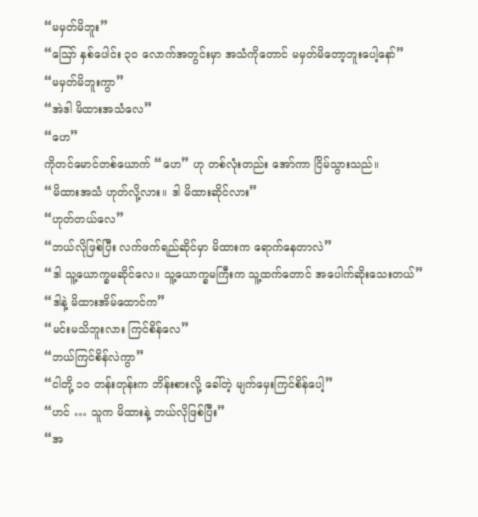“မမှတ်မိဘူး”
“ဪ နှစ်ပေါင်း ၃၀ လောက်အတွင်းမှာ အသံကိုတောင် မမှတ်မိတော့ဘူးပေါ့နော်”
“မမှတ်မိဘူးကွာ”
“အဲဒါ မိထားအသံလေ”
“ဟေ”
ကိုတင်မောင်တစ်ယောက် “ဟေ” ဟု တစ်လုံးတည်း အော်ကာ ငြိမ်သွားသည်။
“မိထားအသံ ဟုတ်လို့လား။ ဒါ မိထားဆိုင်လား”
“ဟုတ်တယ်လေ”
“ဘယ်လိုဖြစ်ပြီး လက်ဖက်ရည်ဆိုင်မှာ မိထားက ရောက်နေတာလဲ”
“ဒါ သူ့ယောက္ခမဆိုင်လေ။ သူ့ယောက္ခမကြီးက သူ့ထက်တောင် အပေါက်ဆိုးသေးတယ်”
“ဒါနဲ့ မိထားအိမ်ထောင်က”
“မင်းမသိဘူးလား ကြင်စိန်လေ”
“ဘယ်ကြင်စိန်လဲကွာ”
“ငါတို့ ၁၀ တန်းတုန်းက ဘိန်းစားလို့ ခေါ်တဲ့ မျက်မှေးကြင်စိန်ပေါ့”
“ဟင် … သူက မိထားနဲ့ ဘယ်လိုဖြစ်ပြီး”
“အ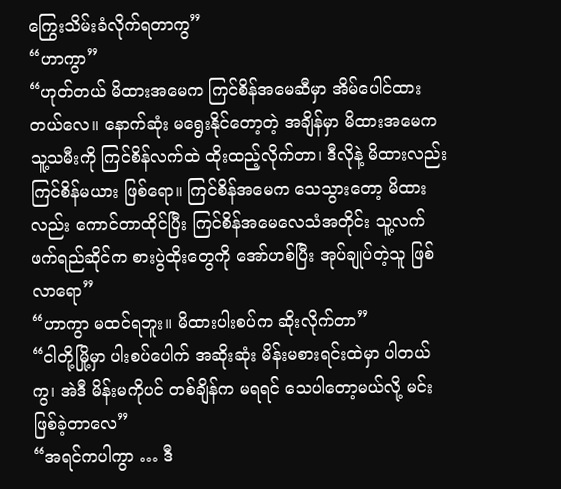ကြွေးသိမ်းခံလိုက်ရတာကွ”
“ဟာကွာ”
“ဟုတ်တယ် မိထားအမေက ကြင်စိန်အမေဆီမှာ အိမ်ပေါင်ထားတယ်လေ။ နောက်ဆုံး မရွေးနိုင်တော့တဲ့ အချိန်မှာ မိထားအမေကသူ့သမီးကို ကြင်စိန်လက်ထဲ ထိုးထည့်လိုက်တာ၊ ဒီလိုနဲ့ မိထားလည်း ကြင်စိန်မယား ဖြစ်ရော။ ကြင်စိန်အမေက သေသွားတော့ မိထားလည်း ကောင်တာထိုင်ပြီး ကြင်စိန်အမေလေသံအတိုင်း သူ့လက်ဖက်ရည်ဆိုင်က စားပွဲထိုးတွေကို အော်ဟစ်ပြီး အုပ်ချုပ်တဲ့သူ ဖြစ်လာရော”
“ဟာကွာ မထင်ရဘူး။ မိထားပါးစပ်က ဆိုးလိုက်တာ”
“ငါတို့မြို့မှာ ပါးစပ်ပေါက် အဆိုးဆုံး မိန်းမစားရင်းထဲမှာ ပါတယ်ကွ၊ အဲဒီ မိန်းမကိုပင် တစ်ချိန်က မရရင် သေပါတော့မယ်လို့ မင်းဖြစ်ခဲ့တာလေ”
“အရင်ကပါကွာ … ဒီ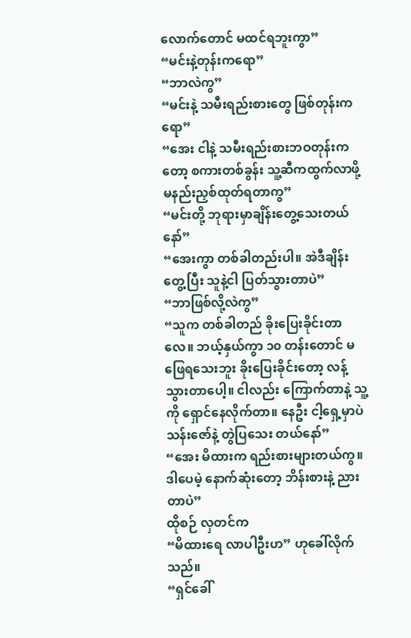လောက်တောင် မထင်ရဘူးကွာ”
“မင်းနဲ့တုန်းကရော”
“ဘာလဲကွ”
“မင်းနဲ့ သမီးရည်းစားတွေ ဖြစ်တုန်းကရော”
“အေး ငါနဲ့ သမီးရည်းစားဘဝတုန်းကတော့ စကားတစ်ခွန်း သူ့ဆီကထွက်လာဖို့ မနည်းညှစ်ထုတ်ရတာကွ”
“မင်းတို့ ဘုရားမှာချိန်းတွေ့သေးတယ်နော်”
“အေးကွာ တစ်ခါတည်းပါ။ အဲဒီချိန်းတွေ့ပြီး သူနဲ့ငါ ပြတ်သွားတာပဲ”
“ဘာဖြစ်လို့လဲကွ”
“သူက တစ်ခါတည် ခိုးပြေးခိုင်းတာလေ။ ဘယ့်နှယ်ကွာ ၁၀ တန်းတောင် မဖြေရသေးဘူး ခိုးပြေးခိုင်းတော့ လန့်သွားတာပေါ့။ ငါလည်း ကြောက်တာနဲ့ သူ့ကို ရှောင်နေလိုက်တာ။ နေဦး ငါ့ရှေ့မှာပဲ သန်းဇော်နဲ့ တွဲပြသေး တယ်နော်”
“အေး မိထားက ရည်းစားများတယ်ကွ။ ဒါပေမဲ့ နောက်ဆုံးတော့ ဘိန်းစားနဲ့ ညားတာပဲ”
ထိုစဉ် လှတင်က
“မိထားရေ လာပါဦးဟ” ဟုခေါ်လိုက်သည်။
“ရှင်ခေါ်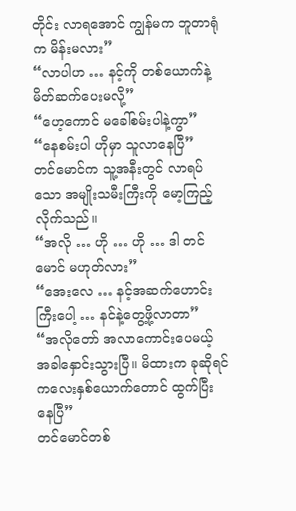တိုင်း လာရအောင် ကျွန်မက ဘူတာရုံက မိန်းမလား”
“လာပါဟ … နင့်ကို တစ်ယောက်နဲ့ မိတ်ဆက်ပေးမလို့”
“ဟေ့ကောင် မခေါ်စမ်းပါနဲ့ကွာ”
“နေစမ်းပါ ဟိုမှာ သူလာနေပြီ”
တင်မောင်က သူ့အနီးတွင် လာရပ်သော အမျိုးသမီးကြီးကို မော့ကြည့်လိုက်သည်။
“အလို … ဟို … ဟို … ဒါ တင်မောင် မဟုတ်လား”
“အေးလေ … နင့်အဆက်ဟောင်းကြီးပေါ့ … နင်နဲ့တွေ့ဖို့လာတာ”
“အလိုတော် အလာကောင်းပေမယ့် အခါနှောင်းသွားပြီ။ မိထားက ခုဆိုရင် ကလေးနှစ်ယောက်တောင် ထွက်ပြီး နေပြီ”
တင်မောင်တစ်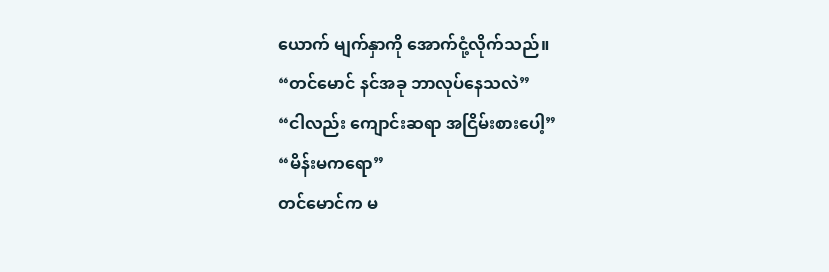ယောက် မျက်နှာကို အောက်ငုံ့လိုက်သည်။
“တင်မောင် နင်အခု ဘာလုပ်နေသလဲ”
“ငါလည်း ကျောင်းဆရာ အငြိမ်းစားပေါ့”
“မိန်းမကရော”
တင်မောင်က မ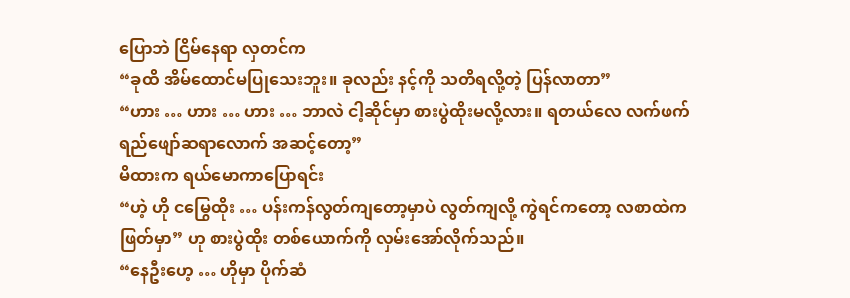ပြောဘဲ ငြိမ်နေရာ လှတင်က
“ခုထိ အိမ်ထောင်မပြုသေးဘူး။ ခုလည်း နင့်ကို သတိရလို့တဲ့ ပြန်လာတာ”
“ဟား … ဟား … ဟား … ဘာလဲ ငါ့ဆိုင်မှာ စားပွဲထိုးမလို့လား။ ရတယ်လေ လက်ဖက်ရည်ဖျော်ဆရာလောက် အဆင့်တော့”
မိထားက ရယ်မောကာပြောရင်း
“ဟဲ့ ဟို ငမြွေထိုး … ပန်းကန်လွတ်ကျတော့မှာပဲ လွတ်ကျလို့ ကွဲရင်ကတော့ လစာထဲကဖြတ်မှာ” ဟု စားပွဲထိုး တစ်ယောက်ကို လှမ်းအော်လိုက်သည်။
“နေဦးဟေ့ … ဟိုမှာ ပိုက်ဆံ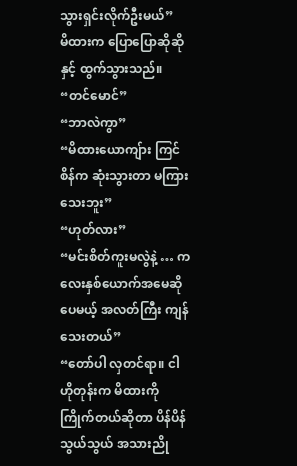သွားရှင်းလိုက်ဦးမယ်”
မိထားက ပြောပြောဆိုဆိုနှင့် ထွက်သွားသည်။
“တင်မောင်”
“ဘာလဲကွာ”
“မိထားယောကျ်ား ကြင်စိန်က ဆုံးသွားတာ မကြားသေးဘူး”
“ဟုတ်လား”
“မင်းစိတ်ကူးမလွဲနဲ့ … ကလေးနှစ်ယောက်အမေဆိုပေမယ့် အလတ်ကြီး ကျန်သေးတယ်”
“တော်ပါ လှတင်ရာ။ ငါ ဟိုတုန်းက မိထားကို ကြိုက်တယ်ဆိုတာ ပိန်ပိန်သွယ်သွယ် အသားညို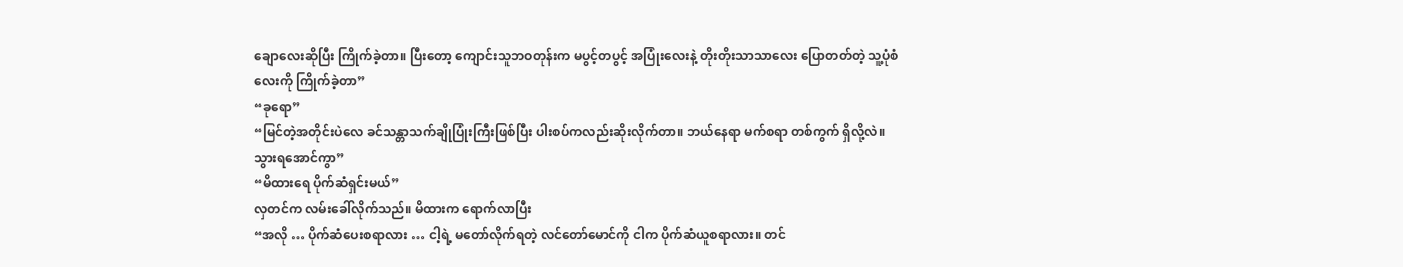ချောလေးဆိုပြီး ကြိုက်ခဲ့တာ။ ပြီးတော့ ကျောင်းသူဘဝတုန်းက မပွင့်တပွင့် အပြုံးလေးနဲ့ တိုးတိုးသာသာလေး ပြောတတ်တဲ့ သူ့ပုံစံလေးကို ကြိုက်ခဲ့တာ”
“ခုရော”
“မြင်တဲ့အတိုင်းပဲလေ ခင်သန္တာသက်ချိုပြုံးကြီးဖြစ်ပြီး ပါးစပ်ကလည်းဆိုးလိုက်တာ။ ဘယ်နေရာ မက်စရာ တစ်ကွက် ရှိလို့လဲ။ သွားရအောင်ကွာ”
“မိထားရေ ပိုက်ဆံရှင်းမယ်”
လှတင်က လမ်းခေါ်လိုက်သည်။ မိထားက ရောက်လာပြီး
“အလို … ပိုက်ဆံပေးစရာလား … ငါ့ရဲ့ မတော်လိုက်ရတဲ့ လင်တော်မောင်ကို ငါက ပိုက်ဆံယူစရာလား။ တင်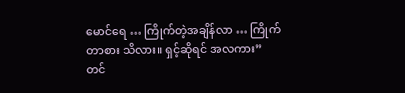မောင်ရေ … ကြိုက်တဲ့အချိန်လာ … ကြိုက်တာစား သိလား။ ရှင့်ဆိုရင် အလကား”
တင်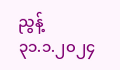ညွန့်
၃၁.၁.၂၀၂၄